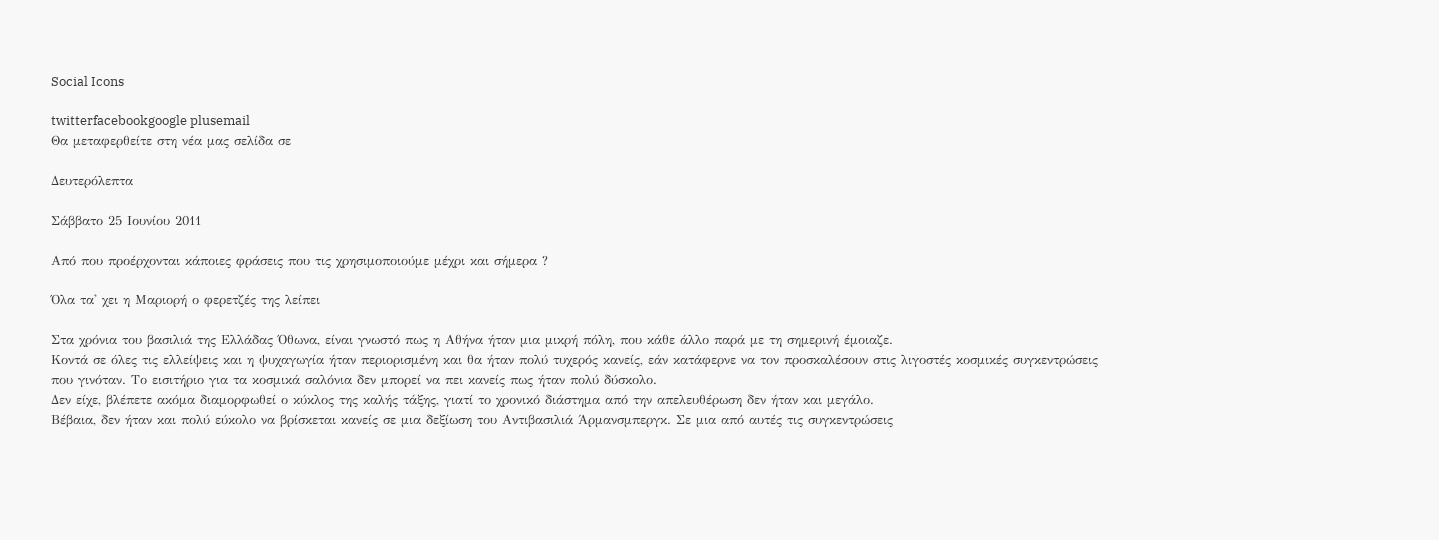Social Icons

twitterfacebookgoogle plusemail
Θα μεταφερθείτε στη νέα μας σελίδα σε

Δευτερόλεπτα

Σάββατο 25 Ιουνίου 2011

Από που προέρχονται κάποιες φράσεις που τις χρησιμοποιούμε μέχρι και σήμερα ?

Όλα τα' χει η Μαριορή ο φερετζές της λείπει

Στα χρόνια του βασιλιά της Ελλάδας Όθωνα, είναι γνωστό πως η Αθήνα ήταν μια μικρή πόλη, που κάθε άλλο παρά με τη σημερινή έμοιαζε.
Κοντά σε όλες τις ελλείψεις και η ψυχαγωγία ήταν περιορισμένη και θα ήταν πολύ τυχερός κανείς, εάν κατάφερνε να τον προσκαλέσουν στις λιγοστές κοσμικές συγκεντρώσεις που γινόταν. Το εισιτήριο για τα κοσμικά σαλόνια δεν μπορεί να πει κανείς πως ήταν πολύ δύσκολο.
Δεν είχε, βλέπετε ακόμα διαμορφωθεί ο κύκλος της καλής τάξης, γιατί το χρονικό διάστημα από την απελευθέρωση δεν ήταν και μεγάλο.
Βέβαια, δεν ήταν και πολύ εύκολο να βρίσκεται κανείς σε μια δεξίωση του Αντιβασιλιά Άρμανσμπεργκ. Σε μια από αυτές τις συγκεντρώσεις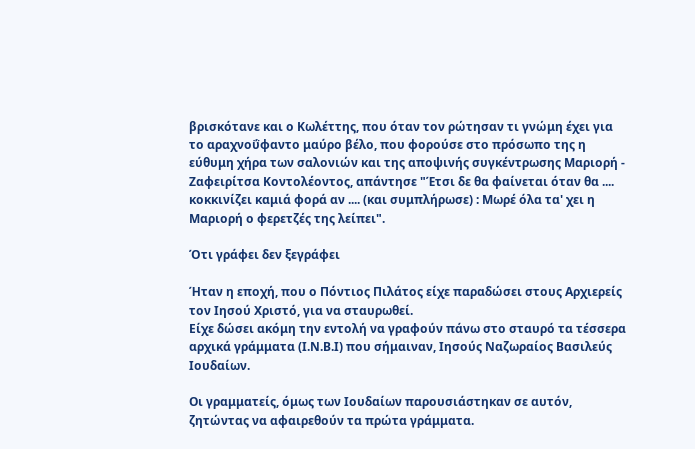βρισκότανε και ο Κωλέττης, που όταν τον ρώτησαν τι γνώμη έχει για το αραχνοΰφαντο μαύρο βέλο, που φορούσε στο πρόσωπο της η εύθυμη χήρα των σαλονιών και της αποψινής συγκέντρωσης Μαριορή - Ζαφειρίτσα Κοντολέοντος, απάντησε "Έτσι δε θα φαίνεται όταν θα .... κοκκινίζει καμιά φορά αν .... (και συμπλήρωσε) : Μωρέ όλα τα' χει η Μαριορή ο φερετζές της λείπει".

Ότι γράφει δεν ξεγράφει

Ήταν η εποχή, που ο Πόντιος Πιλάτος είχε παραδώσει στους Αρχιερείς τον Ιησού Χριστό, για να σταυρωθεί.
Είχε δώσει ακόμη την εντολή να γραφούν πάνω στο σταυρό τα τέσσερα αρχικά γράμματα (Ι.Ν.Β.Ι) που σήμαιναν, Ιησούς Ναζωραίος Βασιλεύς Ιουδαίων.

Οι γραμματείς, όμως των Ιουδαίων παρουσιάστηκαν σε αυτόν, ζητώντας να αφαιρεθούν τα πρώτα γράμματα.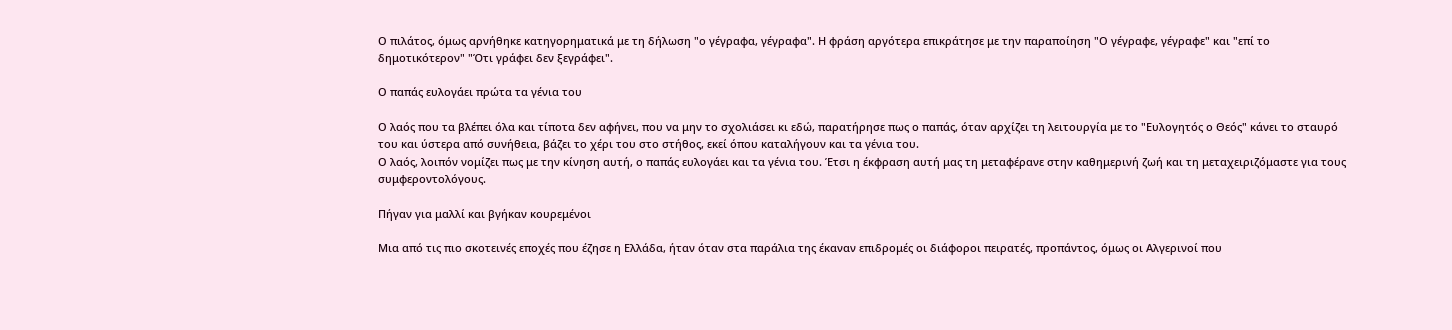Ο πιλάτος, όμως αρνήθηκε κατηγορηματικά με τη δήλωση "ο γέγραφα, γέγραφα". Η φράση αργότερα επικράτησε με την παραποίηση "Ο γέγραφε, γέγραφε" και "επί το δημοτικότερον" "Ότι γράφει δεν ξεγράφει".

Ο παπάς ευλογάει πρώτα τα γένια του

Ο λαός που τα βλέπει όλα και τίποτα δεν αφήνει, που να μην το σχολιάσει κι εδώ, παρατήρησε πως ο παπάς, όταν αρχίζει τη λειτουργία με το "Ευλογητός ο Θεός" κάνει το σταυρό του και ύστερα από συνήθεια, βάζει το χέρι του στο στήθος, εκεί όπου καταλήγουν και τα γένια του.
Ο λαός, λοιπόν νομίζει πως με την κίνηση αυτή, ο παπάς ευλογάει και τα γένια του. Έτσι η έκφραση αυτή μας τη μεταφέρανε στην καθημερινή ζωή και τη μεταχειριζόμαστε για τους συμφεροντολόγους.

Πήγαν για μαλλί και βγήκαν κουρεμένοι

Μια από τις πιο σκοτεινές εποχές που έζησε η Ελλάδα, ήταν όταν στα παράλια της έκαναν επιδρομές οι διάφοροι πειρατές, προπάντος, όμως οι Αλγερινοί που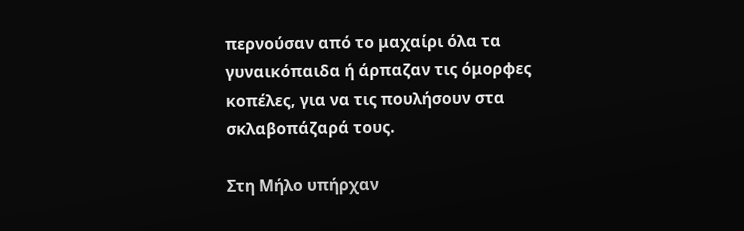περνούσαν από το μαχαίρι όλα τα γυναικόπαιδα ή άρπαζαν τις όμορφες κοπέλες, για να τις πουλήσουν στα σκλαβοπάζαρά τους.

Στη Μήλο υπήρχαν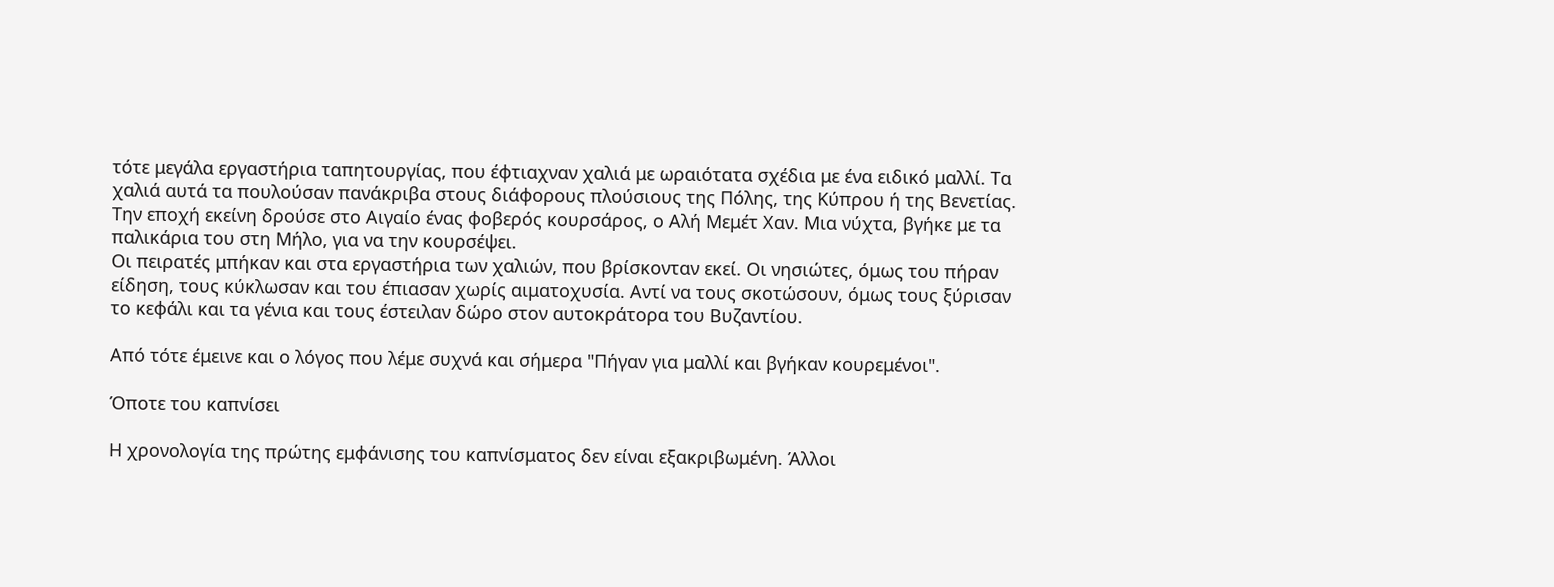τότε μεγάλα εργαστήρια ταπητουργίας, που έφτιαχναν χαλιά με ωραιότατα σχέδια με ένα ειδικό μαλλί. Τα χαλιά αυτά τα πουλούσαν πανάκριβα στους διάφορους πλούσιους της Πόλης, της Κύπρου ή της Βενετίας. Την εποχή εκείνη δρούσε στο Αιγαίο ένας φοβερός κουρσάρος, ο Αλή Μεμέτ Χαν. Μια νύχτα, βγήκε με τα παλικάρια του στη Μήλο, για να την κουρσέψει.
Οι πειρατές μπήκαν και στα εργαστήρια των χαλιών, που βρίσκονταν εκεί. Οι νησιώτες, όμως του πήραν είδηση, τους κύκλωσαν και του έπιασαν χωρίς αιματοχυσία. Αντί να τους σκοτώσουν, όμως τους ξύρισαν το κεφάλι και τα γένια και τους έστειλαν δώρο στον αυτοκράτορα του Βυζαντίου.

Από τότε έμεινε και ο λόγος που λέμε συχνά και σήμερα "Πήγαν για μαλλί και βγήκαν κουρεμένοι".

Όποτε του καπνίσει

Η χρονολογία της πρώτης εμφάνισης του καπνίσματος δεν είναι εξακριβωμένη. Άλλοι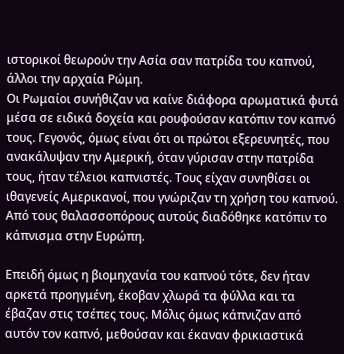ιστορικοί θεωρούν την Ασία σαν πατρίδα του καπνού, άλλοι την αρχαία Ρώμη.
Οι Ρωμαίοι συνήθιζαν να καίνε διάφορα αρωματικά φυτά μέσα σε ειδικά δοχεία και ρουφούσαν κατόπιν τον καπνό τους. Γεγονός, όμως είναι ότι οι πρώτοι εξερευνητές, που ανακάλυψαν την Αμερική, όταν γύρισαν στην πατρίδα τους, ήταν τέλειοι καπνιστές. Τους είχαν συνηθίσει οι ιθαγενείς Αμερικανοί, που γνώριζαν τη χρήση του καπνού. Από τους θαλασσοπόρους αυτούς διαδόθηκε κατόπιν το κάπνισμα στην Ευρώπη.

Επειδή όμως η βιομηχανία του καπνού τότε, δεν ήταν αρκετά προηγμένη, έκοβαν χλωρά τα φύλλα και τα έβαζαν στις τσέπες τους. Μόλις όμως κάπνιζαν από αυτόν τον καπνό, μεθούσαν και έκαναν φρικιαστικά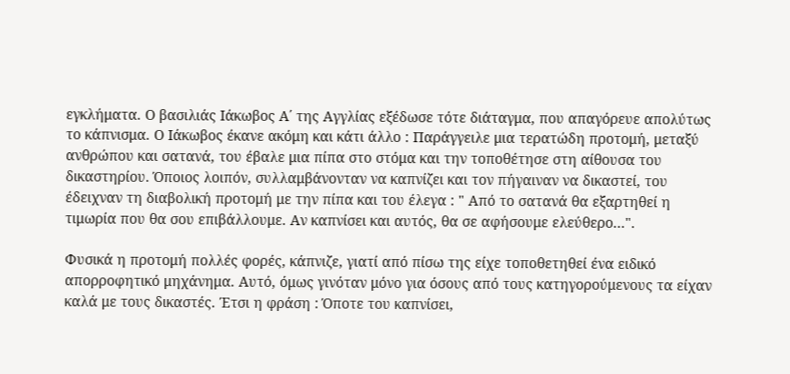εγκλήματα. Ο βασιλιάς Ιάκωβος Α΄ της Αγγλίας εξέδωσε τότε διάταγμα, που απαγόρευε απολύτως το κάπνισμα. Ο Ιάκωβος έκανε ακόμη και κάτι άλλο : Παράγγειλε μια τερατώδη προτομή, μεταξύ ανθρώπου και σατανά, του έβαλε μια πίπα στο στόμα και την τοποθέτησε στη αίθουσα του δικαστηρίου. Όποιος λοιπόν, συλλαμβάνονταν να καπνίζει και τον πήγαιναν να δικαστεί, του έδειχναν τη διαβολική προτομή με την πίπα και του έλεγα : " Από το σατανά θα εξαρτηθεί η τιμωρία που θα σου επιβάλλουμε. Αν καπνίσει και αυτός, θα σε αφήσουμε ελεύθερο...".

Φυσικά η προτομή πολλές φορές, κάπνιζε, γιατί από πίσω της είχε τοποθετηθεί ένα ειδικό απορροφητικό μηχάνημα. Αυτό, όμως γινόταν μόνο για όσους από τους κατηγορούμενους τα είχαν καλά με τους δικαστές. Έτσι η φράση : Όποτε του καπνίσει,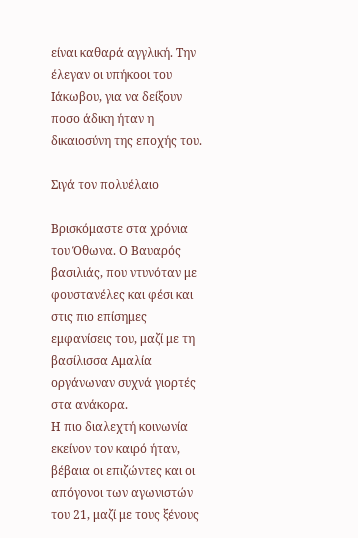είναι καθαρά αγγλική. Την έλεγαν οι υπήκοοι του Ιάκωβου, για να δείξουν ποσο άδικη ήταν η δικαιοσύνη της εποχής του.

Σιγά τον πολυέλαιο

Βρισκόμαστε στα χρόνια του Όθωνα. Ο Βαυαρός βασιλιάς, που ντυνόταν με φουστανέλες και φέσι και στις πιο επίσημες εμφανίσεις του, μαζί με τη βασίλισσα Αμαλία οργάνωναν συχνά γιορτές στα ανάκορα.
Η πιο διαλεχτή κοινωνία εκείνον τον καιρό ήταν, βέβαια οι επιζώντες και οι απόγονοι των αγωνιστών του 21, μαζί με τους ξένους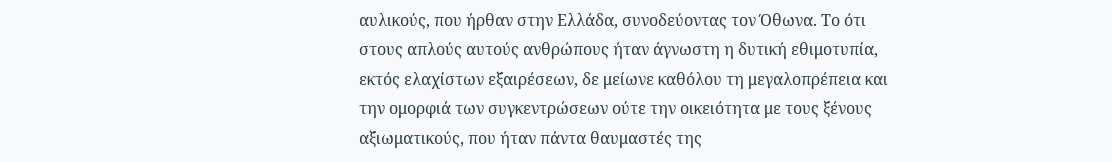αυλικούς, που ήρθαν στην Ελλάδα, συνοδεύοντας τον Όθωνα. Το ότι στους απλούς αυτούς ανθρώπους ήταν άγνωστη η δυτική εθιμοτυπία, εκτός ελαχίστων εξαιρέσεων, δε μείωνε καθόλου τη μεγαλοπρέπεια και την ομορφιά των συγκεντρώσεων ούτε την οικειότητα με τους ξένους αξιωματικούς, που ήταν πάντα θαυμαστές της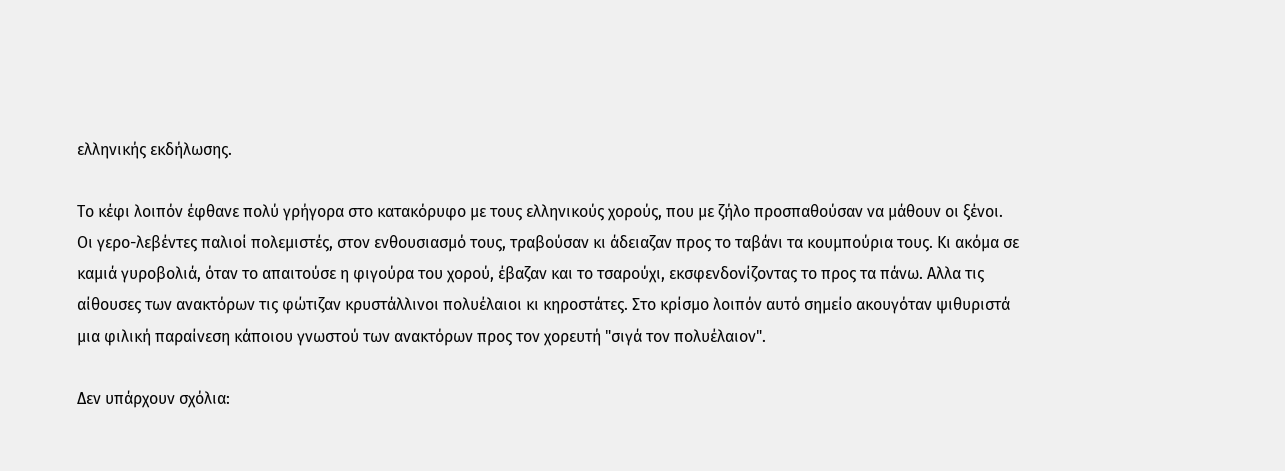ελληνικής εκδήλωσης.

Το κέφι λοιπόν έφθανε πολύ γρήγορα στο κατακόρυφο με τους ελληνικούς χορούς, που με ζήλο προσπαθούσαν να μάθουν οι ξένοι.
Οι γερο-λεβέντες παλιοί πολεμιστές, στον ενθουσιασμό τους, τραβούσαν κι άδειαζαν προς το ταβάνι τα κουμπούρια τους. Κι ακόμα σε καμιά γυροβολιά, όταν το απαιτούσε η φιγούρα του χορού, έβαζαν και το τσαρούχι, εκσφενδονίζοντας το προς τα πάνω. Αλλα τις αίθουσες των ανακτόρων τις φώτιζαν κρυστάλλινοι πολυέλαιοι κι κηροστάτες. Στο κρίσμο λοιπόν αυτό σημείο ακουγόταν ψιθυριστά μια φιλική παραίνεση κάποιου γνωστού των ανακτόρων προς τον χορευτή "σιγά τον πολυέλαιον".

Δεν υπάρχουν σχόλια: